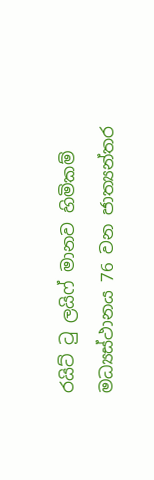රයිට් ටු ලයිෆ් මානව හිමිකම් මධ්‍යස්ථානය 76 වන ජාත්‍යන්තර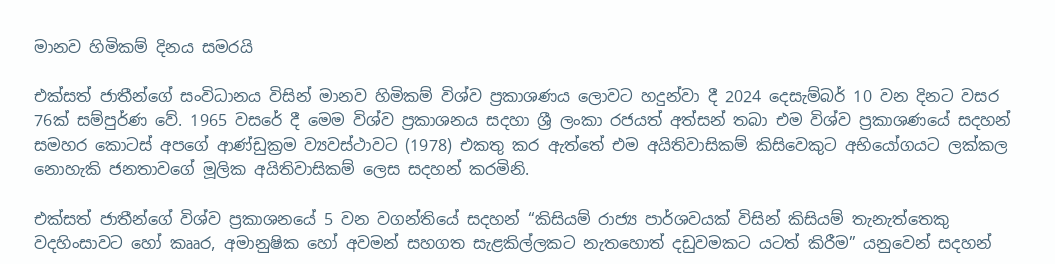මානව හිමිකම් දිනය සමරයි

එක්සත් ජාතීන්ගේ සංවිධානය විසින් මානව හිමිකම් විශ්ව ප්‍රකාශණය ලොවට හදුන්වා දී 2024 දෙසැම්බර් 10 වන දිනට වසර 76ක් සම්පුර්ණ වේ. 1965 වසරේ දී මෙම විශ්ව ප්‍රකාශනය සදහා ශ්‍රී ලංකා රජයත් අත්සන් තබා එම විශ්ව ප්‍රකාශණයේ සදහන් සමහර කොටස් අපගේ ආණ්ඩුක්‍රම ව්‍යවස්ථාවට (1978) එකතු කර ඇත්තේ එම අයිතිවාසිකම් කිසිවෙකුට අභියෝගයට ලක්කල නොහැකි ජනතාවගේ මූලික අයිතිවාසිකම් ලෙස සදහන් කරමිනි.

එක්සත් ජාතීන්ගේ විශ්ව ප්‍රකාශනයේ 5 වන වගන්තියේ සදහන් “කිසියම් රාජ්‍ය පාර්ශවයක් විසින් කිසියම් තැනැත්තෙකු වදහිංසාවට හෝ කෲර, අමානුෂික හෝ අවමන් සහගත සැළකිල්ලකට නැතහොත් දඩුවමකට යටත් කිරීම” යනුවෙන් සදහන්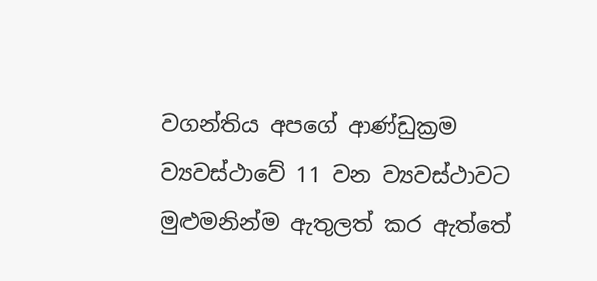වගන්තිය අපගේ ආණ්ඩුක්‍රම ව්‍යවස්ථාවේ 11 වන ව්‍යවස්ථාවට මුළුමනින්ම ඇතුලත් කර ඇත්තේ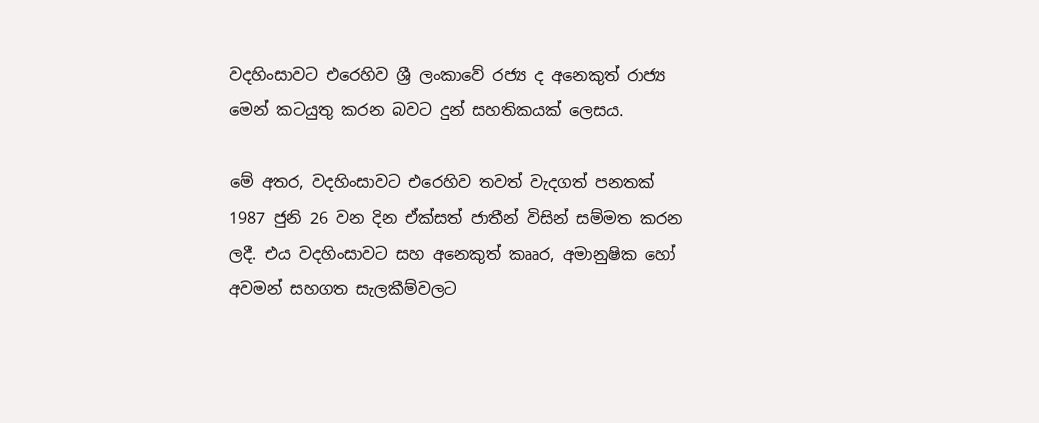වදහිංසාවට එරෙහිව ශ්‍රී ලංකාවේ රජ්‍ය ද අනෙකුත් රාජ්‍ය මෙන් කටයුතු කරන බවට දුන් සහතිකයක් ලෙසය.

මේ අතර, වදහිංසාවට එරෙහිව තවත් වැදගත් පනතක් 1987 ජුනි 26 වන දින ඒක්සත් ජාතීන් විසින් සම්මත කරන ලදී. එය වදහිංසාවට සහ අනෙකුත් කෲර, අමානුෂික හෝ අවමන් සහගත සැලකීම්වලට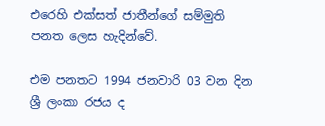එරෙහි එක්සත් ජාතීන්ගේ සම්මුති පනත ලෙස හැදින්වේ.

එම පනතට 1994 ජනවාරි 03 වන දින ශ්‍රී ලංකා රජය ද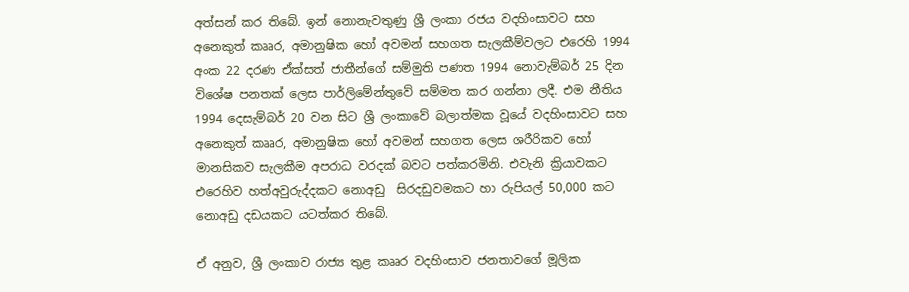අත්සන් කර තිබේ. ඉන් නොනැවතුණු ශ්‍රී ලංකා රජය වදහිංසාවට සහ අනෙකුත් කෲර, අමානුෂික හෝ අවමන් සහගත සැලකීම්වලට එරෙහි 1994 අංක 22 දරණ ඒක්සත් ජාතීන්ගේ සම්මුති පණත 1994 නොවැම්බර් 25 දින විශේෂ පනතක් ලෙස පාර්ලිමේන්තුවේ සම්මත කර ගන්නා ලදී. එම නීතිය 1994 දෙසැම්බර් 20 වන සිට ශ්‍රී ලංකාවේ බලාත්මක වූයේ වදහිංසාවට සහ අනෙකුත් කෲර, අමානුෂික හෝ අවමන් සහගත ලෙස ශරීරිකව හෝ මානසිකව සැලකීම අපරාධ වරදක් බවට පත්කරමිනි. එවැනි ක්‍රියාවකට එරෙහිව හත්අවුරුද්දකට නොඅඩු  සිරදඩුවමකට හා රුපියල් 50,000 කට නොඅඩු දඩයකට යටත්කර තිබේ.

ඒ අනුව, ශ්‍රී ලංකාව රාජ්‍ය තුළ කෲර වදහිංසාව ජනතාවගේ මූලික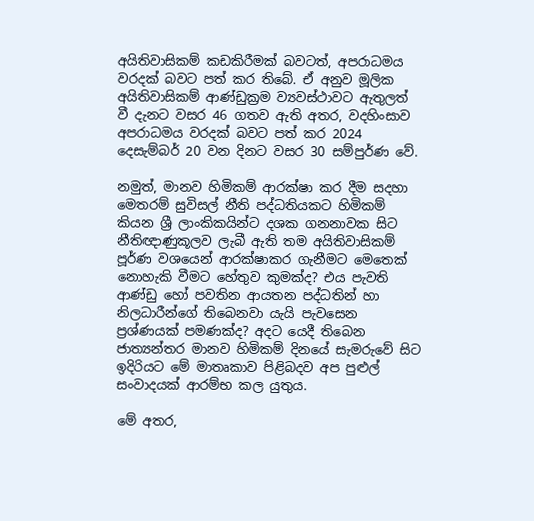අයිතිවාසිකම් කඩකිරීමක් බවටත්, අපරාධමය වරදක් බවට පත් කර තිබේ. ඒ අනුව මූලික අයිතිවාසිකම් ආණ්ඩුක්‍රම ව්‍යවස්ථාවට ඇතුලත් වී දැනට වසර 46 ගතව ඇති අතර, වදහිංසාව අපරාධමය වරදක් බවට පත් කර 2024 දෙසැම්බර් 20 වන දිනට වසර 30 සම්පුර්ණ වේ.

නමුත්, මානව හිමිකම් ආරක්ෂා කර දීම සදහා මෙතරම් සුවිසල් නීති පද්ධතියකට හිමිකම් කියන ශ්‍රී ලාංකිකයින්ට දශක ගනනාවක සිට නීතිඥාණුකූලව ලැබී ඇති තම අයිතිවාසිකම් පූර්ණ වශයෙන් ආරක්ෂාකර ගැනීමට මෙතෙක් නොහැකි වීමට හේතුව කුමක්ද? එය පැවති ආණ්ඩු හෝ පවතින ආයතන පද්ධතින් හා නිලධාරීන්ගේ තිබෙනවා යැයි පැවසෙන ප්‍රශ්ණයක් පමණක්ද? අදට යෙදී තිබෙන ජාත්‍යන්තර මානව හිමිකම් දිනයේ සැමරුවේ සිට ඉදිරියට මේ මාතෘකාව පිළිබදව අප පුළුල් සංවාදයක් ආරම්භ කල යුතුය.

මේ අතර,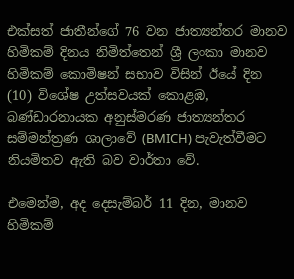එක්සත් ජාතීන්ගේ 76 වන ජාත්‍යන්තර මානව හිමිකම් දිනය නිමිත්තෙන් ශ්‍රී ලංකා මානව හිමිකම් කොමිෂන් සභාව විසින් ඊයේ දින (10) විශේෂ උත්සවයක් කොළඹ, බණ්ඩාරනායක අනුස්මරණ ජාත්‍යන්තර සම්මන්ත්‍රණ ශාලාවේ (BMICH) පැවැත්වීමට නියමිතව ඇති බව වාර්තා වේ.

එමෙන්ම, අද දෙසැම්බර් 11 දින, මානව හිමිකම්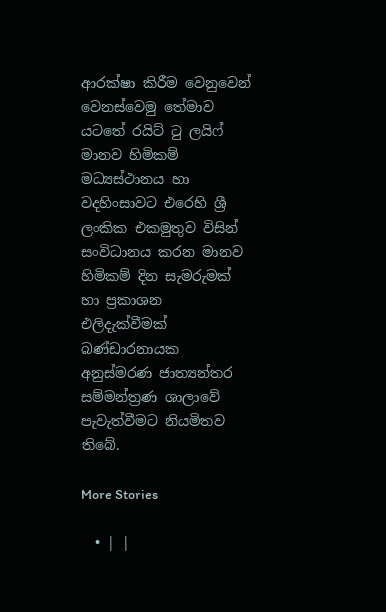ආරක්ෂා කිරීම වෙනුවෙන් වෙනස්වෙමු තේමාව යටතේ රයිට් ටු ලයිෆ් මානව හිමිකම් මධ්‍යස්ථානය හා වදහිංසාවට එරෙහි ශ්‍රී ලංකික එකමුතුව විසින් සංවිධානය කරන මානව හිමිකම් දින සැමරුමක් හා ප්‍රකාශන එලිදැක්වීමක් බණ්ඩාරනායක අනුස්මරණ ජාත්‍යන්තර සම්මන්ත්‍රණ ශාලාවේ පැවැත්වීමට නියමිතව තිබේ.

More Stories

  • | |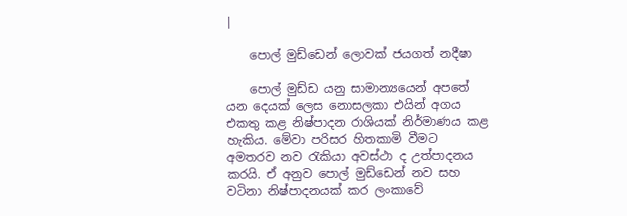|

    පොල් මුඩ්ඩෙන් ලොවක් ජයගත් නදීෂා

    පොල් මුඩ්ඩ යනු සාමාන්‍යයෙන් අපතේ යන දෙයක් ලෙස නොසලකා එයින් අගය එකතු කළ නිෂ්පාදන රාශියක් නිර්මාණය කළ හැකිය. මේවා පරිසර හිතකාමි වීමට අමතරව නව රැකියා අවස්ථා ද උත්පාදනය කරයි. ඒ අනුව පොල් මුඩ්ඩෙන් නව සහ වටිනා නිෂ්පාදනයක් කර ලංකාවේ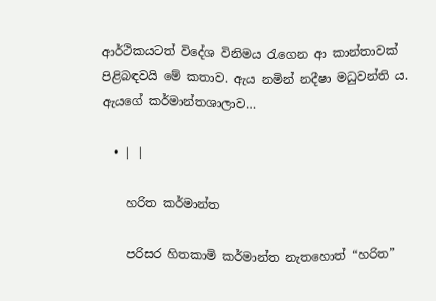ආර්ථිකයටත් විදේශ විනිමය රැගෙන ආ කාන්තාවක් පිළිබඳවයි මේ කතාව. ඇය නමින් නදීෂා මධුවන්ති ය. ඇයගේ කර්මාන්තශාලාව…

  • | |

    හරිත කර්මාන්ත

    පරිසර හිතකාමි කර්මාන්ත නැතහොත් “හරිත”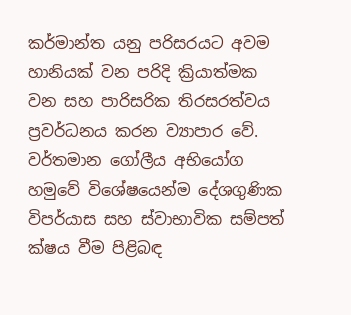කර්මාන්ත යනු පරිසරයට අවම හානියක් වන පරිදි ක්‍රියාත්මක වන සහ පාරිසරික තිරසරත්වය ප්‍රවර්ධනය කරන ව්‍යාපාර වේ. වර්තමාන ගෝලීය අභියෝග හමුවේ විශේෂයෙන්ම දේශගුණික විපර්යාස සහ ස්වාභාවික සම්පත් ක්ෂය වීම පිළිබඳ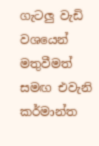ගැටලු වැඩි වශයෙන් මතුවීමත් සමඟ එවැනි කර්මාන්ත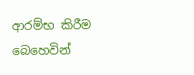ආරම්භ කිරීම බෙහෙවින්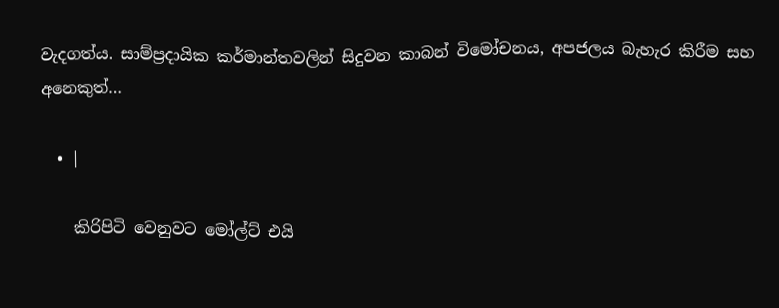වැදගත්ය. සාම්ප්‍රදායික කර්මාන්තවලින් සිදුවන කාබන් විමෝචනය, අපජලය බැහැර කිරීම සහ අනෙකුත්…

  • |

    කිරිපිටි වෙනුවට මෝල්ට් එයි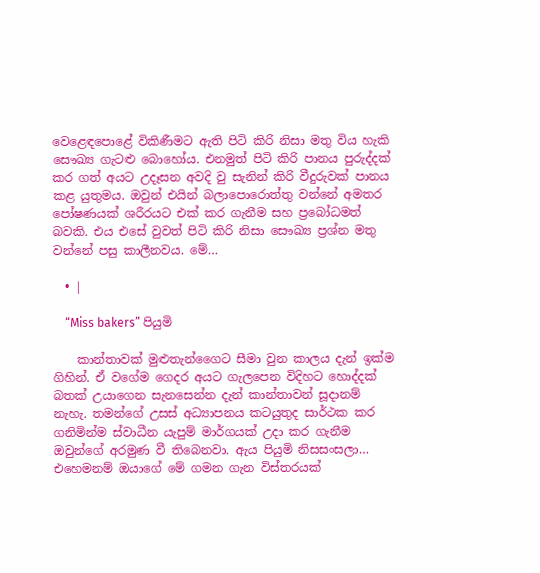වෙළෙඳපොළේ විකිණීමට ඇති පිටි කිරි නිසා මතු විය හැකි සෞඛ්‍ය ගැටළු බොහෝය. එනමුත් පිටි කිරි පානය පුරුද්දක් කර ගත් අයට උදෑසන අවදි වු සැනින් කිරි වීදුරුවක් පානය කළ යුතුමය. ඔවුන් එයින් බලාපොරොත්තු වන්නේ අමතර පෝෂණයක් ශරීරයට එක් කර ගැනීම සහ ප්‍රබෝධමත් බවකි. එය එසේ වුවත් පිටි කිරි නිසා සෞඛ්‍ය ප්‍රශ්න මතු වන්නේ පසු කාලීනවය. මේ…

  • |

    “Miss bakers” පියුමි

    කාන්තාවක් මුළුතැන්ගෛට සීමා වුන කාලය දැන් ඉක්ම ගිහින්. ඒ වගේම ගෙදර අයට ගැලපෙන විදිහට හොද්දක් බතක් උයාගෙන සැනසෙන්න දැන් කාන්තාවන් සූදානම් නැහැ. තමන්ගේ උසස් අධ්‍යාපනය කටයුතුද සාර්ථක කර ගනිමින්ම ස්වාධීන යැපුම් මාර්ගයක් උදා කර ගැනීම ඔවුන්ගේ අරමුණ වී තිබෙනවා. ඇය පියුමි නිසසංසලා… එහෙමනම් ඔයාගේ මේ ගමන ගැන විස්තරයක්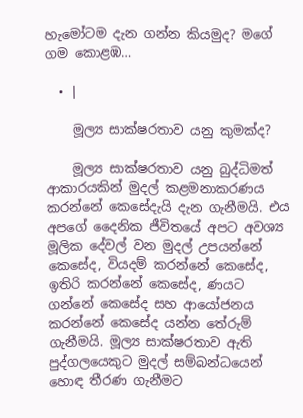හැමෝටම දැන ගන්න කියමුද? මගේ ගම කොළඹ…

  • |

    මූල්‍ය සාක්ෂරතාව යනු කුමක්ද?

    මූල්‍ය සාක්ෂරතාව යනු බුද්ධිමත් ආකාරයකින් මුදල් කළමනාකරණය කරන්නේ කෙසේදැයි දැන ගැනීමයි. එය අපගේ දෛනික ජීවිතයේ අපට අවශ්‍ය මූලික දේවල් වන මුදල් උපයන්නේ කෙසේද, වියදම් කරන්නේ කෙසේද, ඉතිරි කරන්නේ කෙසේද, ණයට ගන්නේ කෙසේද සහ ආයෝජනය කරන්නේ කෙසේද යන්න තේරුම් ගැනීමයි. මූල්‍ය සාක්ෂරතාව ඇති පුද්ගලයෙකුට මුදල් සම්බන්ධයෙන් හොඳ තීරණ ගැනීමට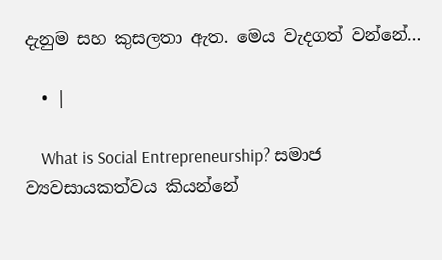දැනුම සහ කුසලතා ඇත. මෙය වැදගත් වන්නේ…

  • |

    What is Social Entrepreneurship? සමාජ ව්‍යවසායකත්වය කියන්නේ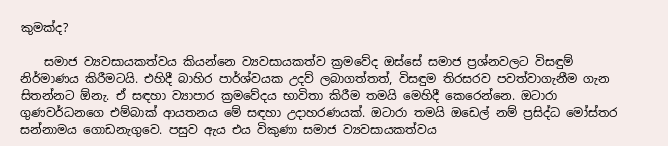කුමක්ද?

    සමාජ ව්‍යවසායකත්වය කියන්නෙ ව්‍යවසායකත්ව ක්‍රමවේද ඔස්සේ සමාජ ප්‍රශ්නවලට විසඳුම් නිර්මාණය කිරීමටයි. එහිදී බාහිර පාර්ශ්වයක උදව් ලබාගත්තත්, විසඳුම තිරසරව පවත්වාගැනීම ගැන සිතන්නට ඕනැ. ඒ සඳහා ව්‍යාපාර ක්‍රමවේදය භාවිතා කිරීම තමයි මෙහිදී කෙරෙන්නෙ. ඔටාරා ගුණවර්ධනගෙ එම්බාක් ආයතනය මේ සඳහා උදාහරණයක්. ඔටාරා තමයි ඔඩෙල් නම් ප්‍රසිද්ධ මෝස්තර සන්නාමය ගොඩනැගුවෙ. පසුව ඇය එය විකුණා සමාජ ව්‍යවසායකත්වය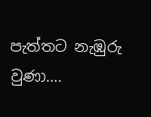පැත්තට නැඹුරු වුණා….